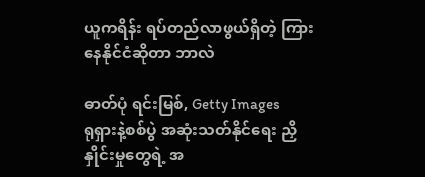ယူကရိန်း ရပ်တည်လာဖွယ်ရှိတဲ့ ကြားနေနိုင်ငံဆိုတာ ဘာလဲ

ဓာတ်ပုံ ရင်းမြစ်, Getty Images
ရုရှားနဲ့စစ်ပွဲ အဆုံးသတ်နိုင်ရေး ညှိနှိုင်းမှုတွေရဲ့ အ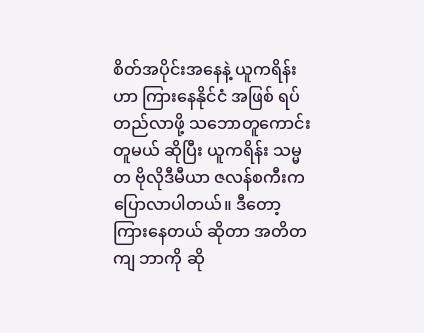စိတ်အပိုင်းအနေနဲ့ ယူကရိန်းဟာ ကြားနေနိုင်ငံ အဖြစ် ရပ်တည်လာဖို့ သဘောတူကောင်း တူမယ် ဆိုပြီး ယူကရိန်း သမ္မတ ဗိုလိုဒီမီယာ ဇလန်စကီးက ပြောလာပါတယ်။ ဒီတော့ ကြားနေတယ် ဆိုတာ အတိတကျ ဘာကို ဆို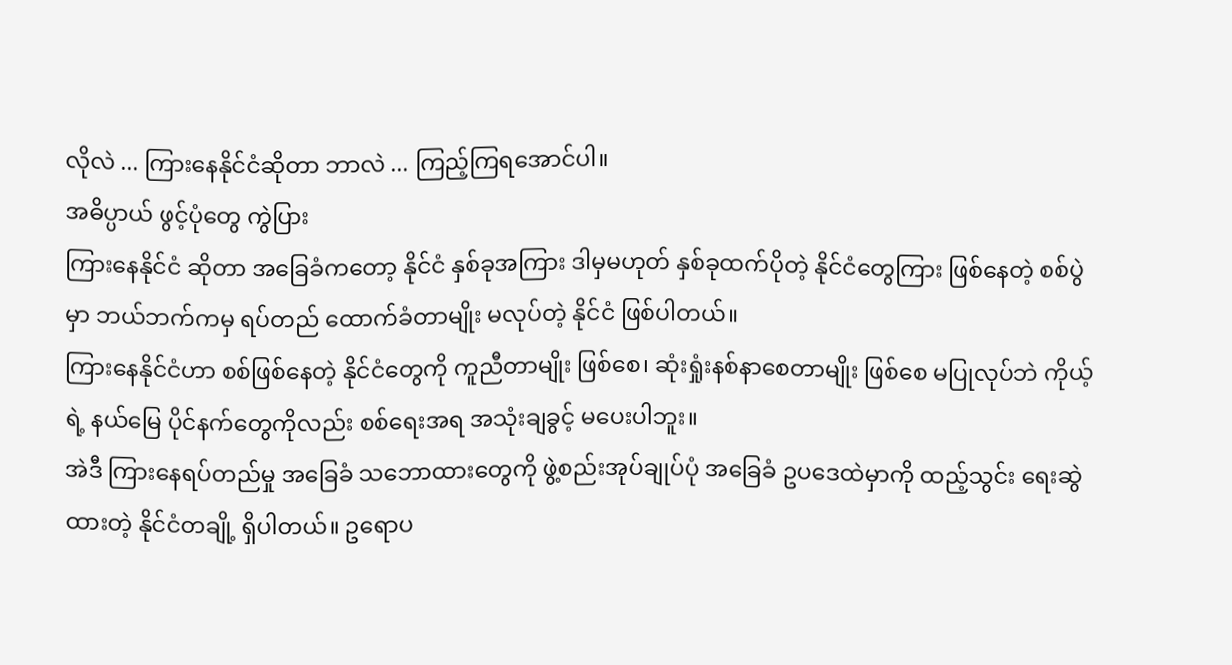လိုလဲ ... ကြားနေနိုင်ငံဆိုတာ ဘာလဲ ... ကြည့်ကြရအောင်ပါ။
အဓိပ္ပာယ် ဖွင့်ပုံတွေ ကွဲပြား
ကြားနေနိုင်ငံ ဆိုတာ အခြေခံကတော့ နိုင်ငံ နှစ်ခုအကြား ဒါမှမဟုတ် နှစ်ခုထက်ပိုတဲ့ နိုင်ငံတွေကြား ဖြစ်နေတဲ့ စစ်ပွဲမှာ ဘယ်ဘက်ကမှ ရပ်တည် ထောက်ခံတာမျိုး မလုပ်တဲ့ နိုင်ငံ ဖြစ်ပါတယ်။
ကြားနေနိုင်ငံဟာ စစ်ဖြစ်နေတဲ့ နိုင်ငံတွေကို ကူညီတာမျိုး ဖြစ်စေ၊ ဆုံးရှုံးနစ်နာစေတာမျိုး ဖြစ်စေ မပြုလုပ်ဘဲ ကိုယ့်ရဲ့ နယ်မြေ ပိုင်နက်တွေကိုလည်း စစ်ရေးအရ အသုံးချခွင့် မပေးပါဘူး။
အဲဒီ ကြားနေရပ်တည်မှု အခြေခံ သဘောထားတွေကို ဖွဲ့စည်းအုပ်ချုပ်ပုံ အခြေခံ ဥပဒေထဲမှာကို ထည့်သွင်း ရေးဆွဲထားတဲ့ နိုင်ငံတချို့ ရှိပါတယ်။ ဥရောပ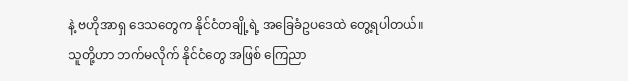နဲ့ ဗဟိုအာရှ ဒေသတွေက နိုင်ငံတချို့ရဲ့ အခြေခံဥပဒေထဲ တွေ့ရပါတယ်။
သူတို့ဟာ ဘက်မလိုက် နိုင်ငံတွေ အဖြစ် ကြေညာ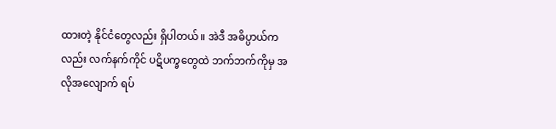ထားတဲ့ နိုင်ငံတွေလည်း ရှိပါတယ်။ အဲဒီ အဓိပ္ပာယ်ကလည်း လက်နက်ကိုင် ပဋိပက္ခတွေထဲ ဘက်ဘက်ကိုမှ အလိုအလျောက် ရပ်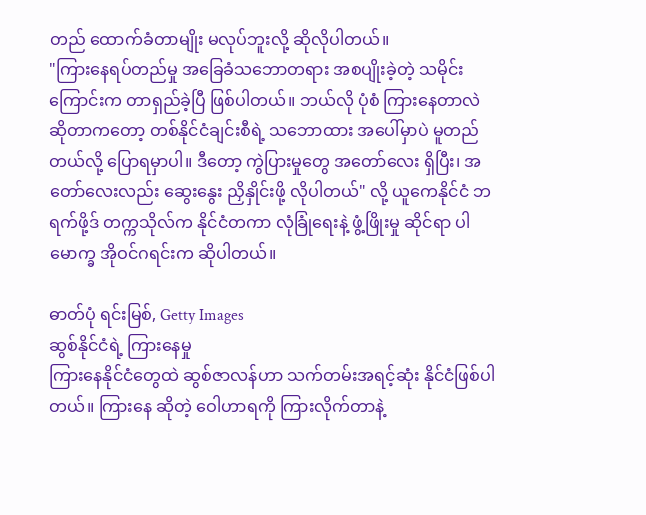တည် ထောက်ခံတာမျိုး မလုပ်ဘူးလို့ ဆိုလိုပါတယ်။
"ကြားနေရပ်တည်မှု အခြေခံသဘောတရား အစပျိုးခဲ့တဲ့ သမိုင်းကြောင်းက တာရှည်ခဲ့ပြီ ဖြစ်ပါတယ်။ ဘယ်လို ပုံစံ ကြားနေတာလဲ ဆိုတာကတော့ တစ်နိုင်ငံချင်းစီရဲ့ သဘောထား အပေါ်မှာပဲ မူတည်တယ်လို့ ပြောရမှာပါ။ ဒီတော့ ကွဲပြားမှုတွေ အတော်လေး ရှိပြီး၊ အတော်လေးလည်း ဆွေးနွေး ညှိနှိုင်းဖို့ လိုပါတယ်" လို့ ယူကေနိုင်ငံ ဘရက်ဖို့ဒ် တက္ကသိုလ်က နိုင်ငံတကာ လုံခြုံရေးနဲ့ ဖွံ့ဖြိုးမှု ဆိုင်ရာ ပါမောက္ခ အိုဝင်ဂရင်းက ဆိုပါတယ်။

ဓာတ်ပုံ ရင်းမြစ်, Getty Images
ဆွစ်နိုင်ငံရဲ့ ကြားနေမှု
ကြားနေနိုင်ငံတွေထဲ ဆွစ်ဇာလန်ဟာ သက်တမ်းအရင့်ဆုံး နိုင်ငံဖြစ်ပါတယ်။ ကြားနေ ဆိုတဲ့ ဝေါဟာရကို ကြားလိုက်တာနဲ့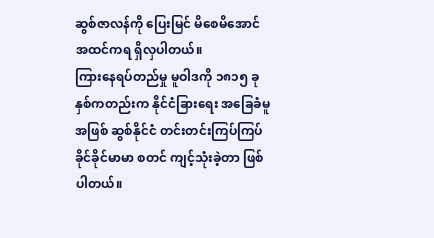ဆွစ်ဇာလန်ကို ပြေးမြင် မိစေမိအောင် အထင်ကရ ရှိလှပါတယ်။
ကြားနေရပ်တည်မှု မူဝါဒကို ၁၈၁၅ ခုနှစ်ကတည်းက နိုင်ငံခြားရေး အခြေခံမူ အဖြစ် ဆွစ်နိုင်ငံ တင်းတင်းကြပ်ကြပ် ခိုင်ခိုင်မာမာ စတင် ကျင့်သုံးခဲ့တာ ဖြစ်ပါတယ်။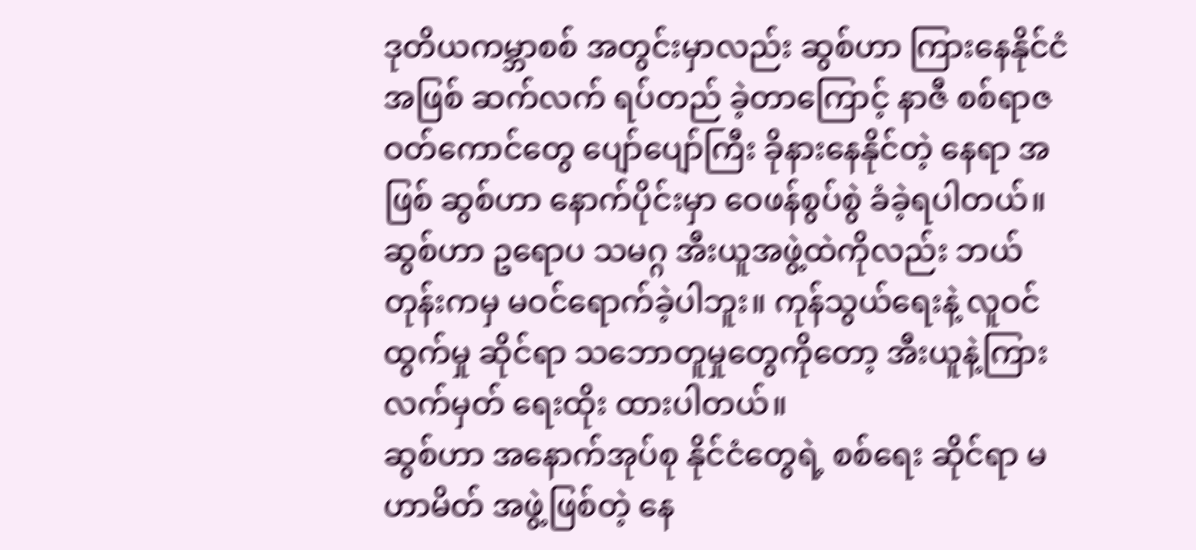ဒုတိယကမ္ဘာစစ် အတွင်းမှာလည်း ဆွစ်ဟာ ကြားနေနိုင်ငံ အဖြစ် ဆက်လက် ရပ်တည် ခဲ့တာကြောင့် နာဇီ စစ်ရာဇဝတ်ကောင်တွေ ပျော်ပျော်ကြီး ခိုနားနေနိုင်တဲ့ နေရာ အဖြစ် ဆွစ်ဟာ နောက်ပိုင်းမှာ ဝေဖန်စွပ်စွဲ ခံခဲ့ရပါတယ်။
ဆွစ်ဟာ ဥရောပ သမဂ္ဂ အီးယူအဖွဲ့ထဲကိုလည်း ဘယ်တုန်းကမှ မဝင်ရောက်ခဲ့ပါဘူး။ ကုန်သွယ်ရေးနဲ့ လူဝင်ထွက်မှု ဆိုင်ရာ သဘောတူမှုတွေကိုတော့ အီးယူနဲ့ကြား လက်မှတ် ရေးထိုး ထားပါတယ်။
ဆွစ်ဟာ အနောက်အုပ်စု နိုင်ငံတွေရဲ့ စစ်ရေး ဆိုင်ရာ မဟာမိတ် အဖွဲ့ဖြစ်တဲ့ နေ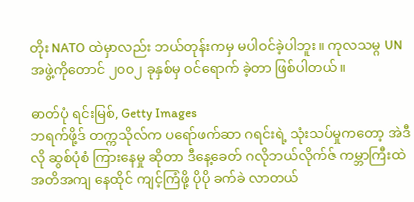တိုး NATO ထဲမှာလည်း ဘယ်တုန်းကမှ မပါဝင်ခဲ့ပါဘူး။ ကုလသမ္ဂ UN အဖွဲ့ကိုတောင် ၂၀၀၂ ခုနှစ်မှ ဝင်ရောက် ခဲ့တာ ဖြစ်ပါတယ်။

ဓာတ်ပုံ ရင်းမြစ်, Getty Images
ဘရက်ဖို့ဒ် တက္ကသိုလ်က ပရော်ဖက်ဆာ ဂရင်းရဲ့ သုံးသပ်မှုကတော့ အဲဒီလို ဆွစ်ပုံစံ ကြားနေမှု ဆိုတာ ဒီနေ့ခေတ် ဂလိုဘယ်လိုက်ဇ် ကမ္ဘာကြီးထဲ အတိအကျ နေထိုင် ကျင့်ကြံဖို့ ပိုပို ခက်ခဲ လာတယ်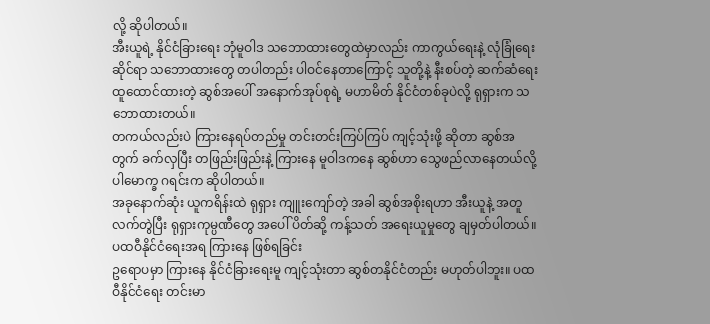လို့ ဆိုပါတယ်။
အီးယူရဲ့ နိုင်ငံခြားရေး ဘုံမူဝါဒ သဘောထားတွေထဲမှာလည်း ကာကွယ်ရေးနဲ့ လုံခြုံရေး ဆိုင်ရာ သဘောထားတွေ တပါတည်း ပါဝင်နေတာကြောင့် သူတို့နဲ့ နီးစပ်တဲ့ ဆက်ဆံရေး ထူထောင်ထားတဲ့ ဆွစ်အပေါ် အနောက်အုပ်စုရဲ့ မဟာမိတ် နိုင်ငံတစ်ခုပဲလို့ ရုရှားက သဘောထားတယ်။
တကယ်လည်းပဲ ကြားနေရပ်တည်မှု တင်းတင်းကြပ်ကြပ် ကျင့်သုံးဖို့ ဆိုတာ ဆွစ်အတွက် ခက်လှပြီး တဖြည်းဖြည်းနဲ့ ကြားနေ မူဝါဒကနေ ဆွစ်ဟာ သွေဖည်လာနေတယ်လို့ ပါမောက္ခ ဂရင်းက ဆိုပါတယ်။
အခုနောက်ဆုံး ယူကရိန်းထဲ ရုရှား ကျူးကျော်တဲ့ အခါ ဆွစ်အစိုးရဟာ အီးယူနဲ့ အတူ လက်တွဲပြီး ရုရှားကုမ္ပဏီတွေ အပေါ် ပိတ်ဆို့ ကန့်သတ် အရေးယူမှုတွေ ချမှတ်ပါတယ်။
ပထဝီနိုင်ငံရေးအရ ကြားနေ ဖြစ်ရခြင်း
ဥရောပမှာ ကြားနေ နိုင်ငံခြားရေးမူ ကျင့်သုံးတာ ဆွစ်တနိုင်ငံတည်း မဟုတ်ပါဘူး။ ပထဝီနိုင်ငံရေး တင်းမာ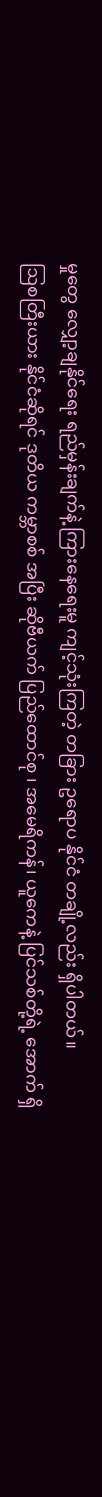မှုတွေ လျှော့ချနိုင်ရေး ရည်မှန်းချက်နဲ့ ကြားနေရေးမူ ကျင့်သုံးကြတဲ့ တခြား ဥရောပ နိုင်ငံ တချို့လည်း ရှိပါတယ်။
ဩစတြီးယား နိုင်ငံဆိုရင် ဒုတိယ ကမ္ဘာစစ် အပြီး ဆိုဗီယက် ပြည်ထောင်စု ၊ အမေရိကန်၊ ယူကေနဲ့ ပြင်သစ်တို့ရဲ့ အောက် ရှိ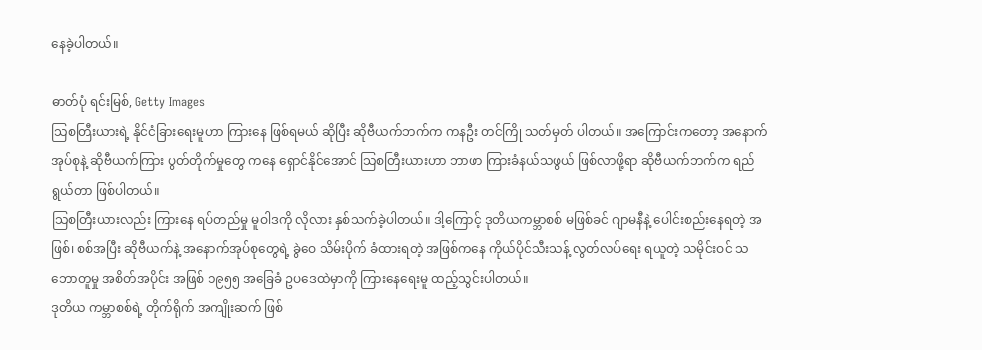နေခဲ့ပါတယ်။

ဓာတ်ပုံ ရင်းမြစ်, Getty Images
သြစတြီးယားရဲ့ နိုင်ငံခြားရေးမူဟာ ကြားနေ ဖြစ်ရမယ် ဆိုပြီး ဆိုဗီယက်ဘက်က ကနဦး တင်ကြို သတ်မှတ် ပါတယ်။ အကြောင်းကတော့ အနောက်အုပ်စုနဲ့ ဆိုဗီယက်ကြား ပွတ်တိုက်မှုတွေ ကနေ ရှောင်နိုင်အောင် သြစတြီးယားဟာ ဘာဖာ ကြားခံနယ်သဖွယ် ဖြစ်လာဖို့ရာ ဆိုဗီယက်ဘက်က ရည်ရွယ်တာ ဖြစ်ပါတယ်။
သြစတြီးယားလည်း ကြားနေ ရပ်တည်မှု မူဝါဒကို လိုလား နှစ်သက်ခဲ့ပါတယ်။ ဒါ့ကြောင့် ဒုတိယကမ္ဘာစစ် မဖြစ်ခင် ဂျာမနီနဲ့ ပေါင်းစည်းနေရတဲ့ အဖြစ်၊ စစ်အပြီး ဆိုဗီယက်နဲ့ အနောက်အုပ်စုတွေရဲ့ ခွဲဝေ သိမ်းပိုက် ခံထားရတဲ့ အဖြစ်ကနေ ကိုယ်ပိုင်သီးသန့် လွတ်လပ်ရေး ရယူတဲ့ သမိုင်းဝင် သဘောတူမှု အစိတ်အပိုင်း အဖြစ် ၁၉၅၅ အခြေခံ ဥပဒေထဲမှာကို ကြားနေရေးမူ ထည့်သွင်းပါတယ်။
ဒုတိယ ကမ္ဘာစစ်ရဲ့ တိုက်ရိုက် အကျိုးဆက် ဖြစ်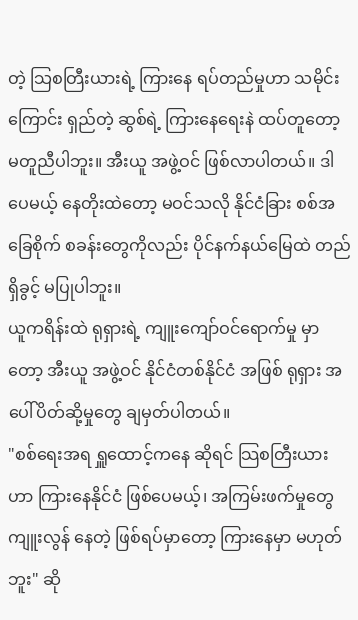တဲ့ သြစတြီးယားရဲ့ ကြားနေ ရပ်တည်မှုဟာ သမိုင်းကြောင်း ရှည်တဲ့ ဆွစ်ရဲ့ ကြားနေရေးနဲ ထပ်တူတော့ မတူညီပါဘူး။ အီးယူ အဖွဲ့ဝင် ဖြစ်လာပါတယ်။ ဒါပေမယ့် နေတိုးထဲတော့ မဝင်သလို နိုင်ငံခြား စစ်အခြေစိုက် စခန်းတွေကိုလည်း ပိုင်နက်နယ်မြေထဲ တည်ရှိခွင့် မပြုပါဘူး။
ယူကရိန်းထဲ ရုရှားရဲ့ ကျူးကျော်ဝင်ရောက်မှု မှာတော့ အီးယူ အဖွဲ့ဝင် နိုင်ငံတစ်နိုင်ငံ အဖြစ် ရုရှား အပေါ်ပိတ်ဆို့မှုတွေ ချမှတ်ပါတယ်။
"စစ်ရေးအရ ရှူထောင့်ကနေ ဆိုရင် သြစတြီးယားဟာ ကြားနေနိုင်ငံ ဖြစ်ပေမယ့်၊ အကြမ်းဖက်မှုတွေ ကျူးလွန် နေတဲ့ ဖြစ်ရပ်မှာတော့ ကြားနေမှာ မဟုတ်ဘူး" ဆို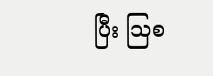ပြီး သြစ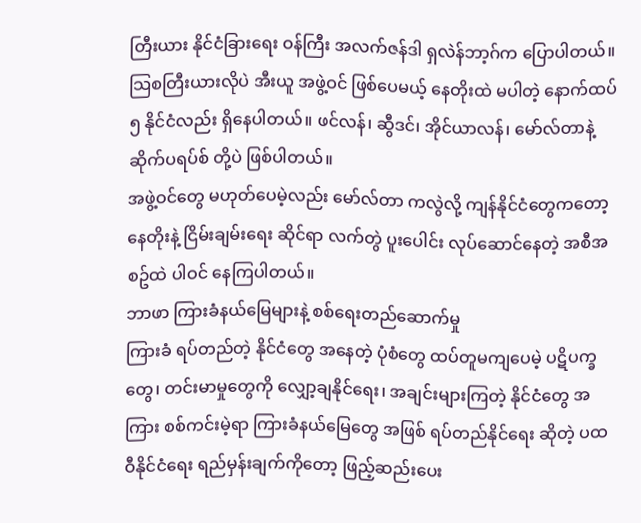တြီးယား နိုင်ငံခြားရေး ဝန်ကြီး အလက်ဇန်ဒါ ရှလဲန်ဘာ့ဂ်က ပြောပါတယ်။
သြစတြီးယားလိုပဲ အီးယူ အဖွဲ့ဝင် ဖြစ်ပေမယ့် နေတိုးထဲ မပါတဲ့ နောက်ထပ် ၅ နိုင်ငံလည်း ရှိနေပါတယ်။ ဖင်လန်၊ ဆွီဒင်၊ အိုင်ယာလန်၊ မော်လ်တာနဲ့ ဆိုက်ပရပ်စ် တို့ပဲ ဖြစ်ပါတယ်။
အဖွဲ့ဝင်တွေ မဟုတ်ပေမဲ့လည်း မော်လ်တာ ကလွဲလို့ ကျန်နိုင်ငံတွေကတော့ နေတိုးနဲ့ ငြိမ်းချမ်းရေး ဆိုင်ရာ လက်တွဲ ပူးပေါင်း လုပ်ဆောင်နေတဲ့ အစီအစဥ်ထဲ ပါဝင် နေကြပါတယ်။
ဘာဖာ ကြားခံနယ်မြေများနဲ့ စစ်ရေးတည်ဆောက်မှု
ကြားခံ ရပ်တည်တဲ့ နိုင်ငံတွေ အနေတဲ့ ပုံစံတွေ ထပ်တူမကျပေမဲ့ ပဋိပက္ခတွေ၊ တင်းမာမှုတွေကို လျှော့ချနိုင်ရေး၊ အချင်းများကြတဲ့ နိုင်ငံတွေ အကြား စစ်ကင်းမဲ့ရာ ကြားခံနယ်မြေတွေ အဖြစ် ရပ်တည်နိုင်ရေး ဆိုတဲ့ ပထဝီနိုင်ငံရေး ရည်မှန်းချက်ကိုတော့ ဖြည့်ဆည်းပေး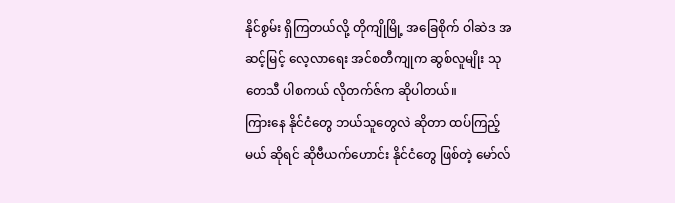နိုင်စွမ်း ရှိကြတယ်လို့ တိုကျိုမြို့ အခြေစိုက် ဝါဆဲဒ အဆင့်မြင့် လေ့လာရေး အင်စတီကျုက ဆွစ်လူမျိုး သုတေသီ ပါစကယ် လိုတက်ဇ်က ဆိုပါတယ်။
ကြားနေ နိုင်ငံတွေ ဘယ်သူတွေလဲ ဆိုတာ ထပ်ကြည့်မယ် ဆိုရင် ဆိုဗီယက်ဟောင်း နိုင်ငံတွေ ဖြစ်တဲ့ မော်လ်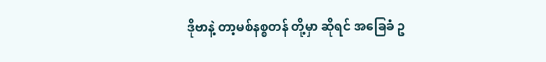ဒိုဗာနဲ့ တာ့မစ်နစ္စတန် တို့မှာ ဆိုရင် အခြေခံ ဥ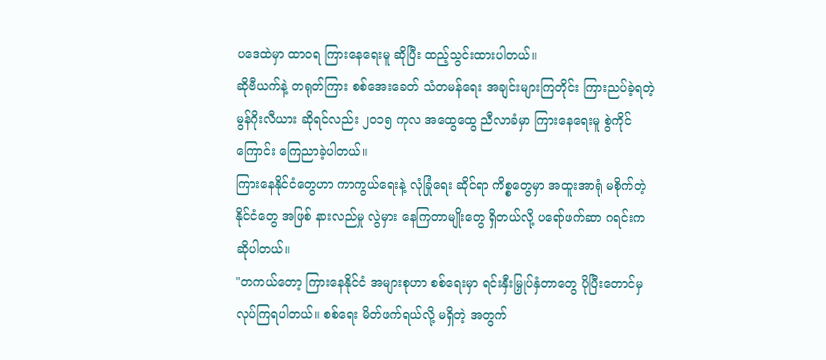ပဒေထဲမှာ ထာဝရ ကြားနေရေးမူ ဆိုပြီး ထည့်သွင်းထားပါတယ်။
ဆိုဗီယက်နဲ့ တရုတ်ကြား စစ်အေးခေတ် သံတမန်ရေး အချင်းများကြတိုင်း ကြားညပ်ခဲ့ရတဲ့ မွန်ဂိုးလီယား ဆိုရင်လည်း ၂၀၁၅ ကုလ အထွေထွေ ညီလာခံမှာ ကြားနေရေးမူ စွဲကိုင်ကြောင်း ကြေညာခဲ့ပါတယ်။
ကြားနေနိုင်ငံတွေဟာ ကာကွယ်ရေးနဲ့ လုံခြုံရေး ဆိုင်ရာ ကိစ္စတွေမှာ အထူးအာရုံ မစိုက်တဲ့ နိုင်ငံတွေ အဖြစ် နားလည်မှု လွဲမှား နေကြတာမျိုးတွေ ရှိတယ်လို့ ပရော်ဖက်ဆာ ဂရင်းက ဆိုပါတယ်။
"တကယ်တော့ ကြားနေနိုင်ငံ အများစုဟာ စစ်ရေးမှာ ရင်းနှီးမြှုပ်နှံတာတွေ ပိုပြီးတောင်မှ လုပ်ကြရပါတယ်။ စစ်ရေး မိတ်ဖက်ရယ်လို့ မရှိတဲ့ အတွက်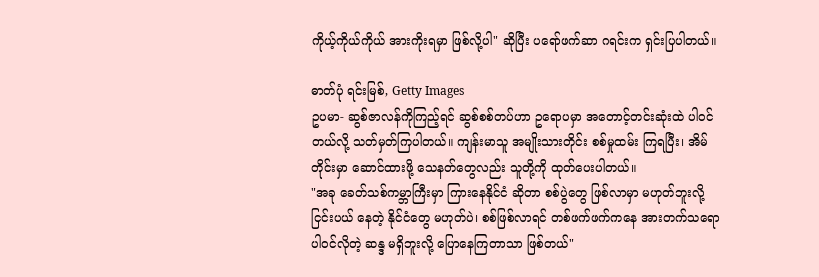ကိုယ့်ကိုယ်ကိုယ် အားကိုးရမှာ ဖြစ်လို့ပါ" ဆိုပြီး ပရော်ဖက်ဆာ ဂရင်းက ရှင်းပြပါတယ်။

ဓာတ်ပုံ ရင်းမြစ်, Getty Images
ဥပမာ- ဆွစ်ဇာလန်ကိုကြည့်ရင် ဆွစ်စစ်တပ်ဟာ ဥရောပမှာ အတောင့်တင်းဆုံးထဲ ပါဝင်တယ်လို့ သတ်မှတ်ကြပါတယ်။ ကျန်းမာသူ အမျိုးသားတိုင်း စစ်မှုထမ်း ကြရပြီး၊ အိမ်တိုင်းမှာ ဆောင်ထားဖို့ သေနတ်တွေလည်း သူတို့ကို ထုတ်ပေးပါတယ်။
"အခု ခေတ်သစ်ကမ္ဘာကြီးမှာ ကြားနေနိုင်ငံ ဆိုတာ စစ်ပွဲတွေ ဖြစ်လာမှာ မဟုတ်ဘူးလို့ ငြင်းပယ် နေတဲ့ နိုင်ငံတွေ မဟုတ်ပဲ၊ စစ်ဖြစ်လာရင် တစ်ဖက်ဖက်ကနေ အားတက်သရော ပါဝင်လိုတဲ့ ဆန္ဒ မရှိဘူးလို့ ပြောနေကြတာသာ ဖြစ်တယ်"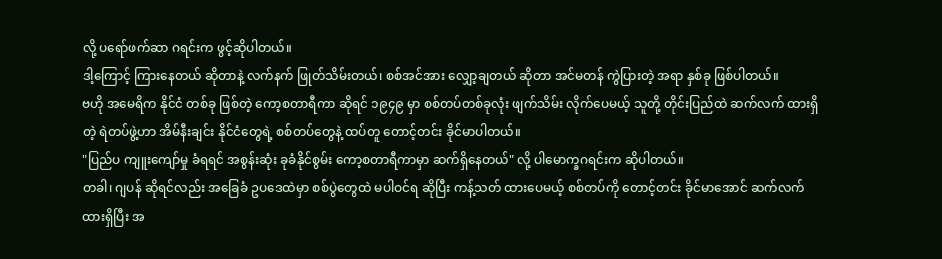လို့ ပရော်ဖက်ဆာ ဂရင်းက ဖွင့်ဆိုပါတယ်။
ဒါ့ကြောင့် ကြားနေတယ် ဆိုတာနဲ့ လက်နက် ဖြုတ်သိမ်းတယ်၊ စစ်အင်အား လျှော့ချတယ် ဆိုတာ အင်မတန် ကွဲပြားတဲ့ အရာ နှစ်ခု ဖြစ်ပါတယ်။
ဗဟို အမေရိက နိုင်ငံ တစ်ခု ဖြစ်တဲ့ ကော့စတာရီကာ ဆိုရင် ၁၉၄၉ မှာ စစ်တပ်တစ်ခုလုံး ဖျက်သိမ်း လိုက်ပေမယ့် သူတို့ တိုင်းပြည်ထဲ ဆက်လက် ထားရှိတဲ့ ရဲတပ်ဖွဲ့ဟာ အိမ်နီးချင်း နိုင်ငံတွေရဲ့ စစ်တပ်တွေနဲ့ ထပ်တူ တောင့်တင်း ခိုင်မာပါတယ်။
"ပြည်ပ ကျူးကျော်မှု ခံရရင် အစွန်းဆုံး ခုခံနိုင်စွမ်း ကော့စတာရီကာမှာ ဆက်ရှိနေတယ်" လို့ ပါမောက္ခဂရင်းက ဆိုပါတယ်။
တခါ၊ ဂျပန် ဆိုရင်လည်း အခြေခံ ဥပဒေထဲမှာ စစ်ပွဲတွေထဲ မပါဝင်ရ ဆိုပြီး ကန့်သတ် ထားပေမယ့် စစ်တပ်ကို တောင့်တင်း ခိုင်မာအောင် ဆက်လက် ထားရှိပြီး အ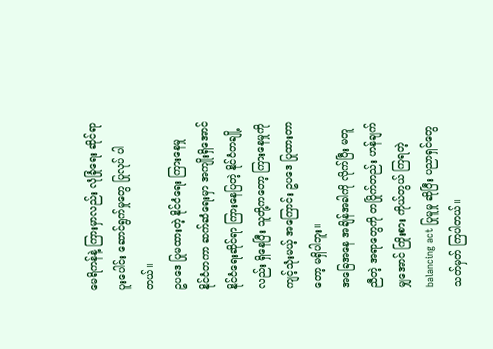မေရိကန်နဲ့ ကြားမှာလည်း လုံခြုံရေး ဆိုင်ရာ ပူးပေါင်း ဆောင်ရွက်မှုတွေ ပြုလုပ် ပါတယ်။
ဥပဒေ ပြုမထားတဲ့ နိုင်ငံရေး ကြားနေမှု
နိုင်ငံတကာ ဆက်ဆံရေးမှာ အကျိုးရှိအောင် နိုင်ငံရေးဆိုင်ရာ ကြားနေပြတဲ့ နိုင်ငံတချို့လည်း ရှိနေပြီး သူတို့ကတော့ ကြားနေမှုကို ကျင့်သုံးမယ့် အကြောင်း ဥပဒေ ပြုထားတာတော့ မရှိပါဘူး။
အခြေအနေ အချိန်အခါကို လိုက်ပြီး မတူညီတဲ့ အရာတွေကို တပြိုက်တည်း ဟန်ချက်မျှအောင် ကြိုးစား ကိုယ်တွယ် ကြရတဲ့ balancing act ပြုမူမှု ဆိုပြီး ပညာရှင်တွေ သတ်မှတ် ကြပါတယ်။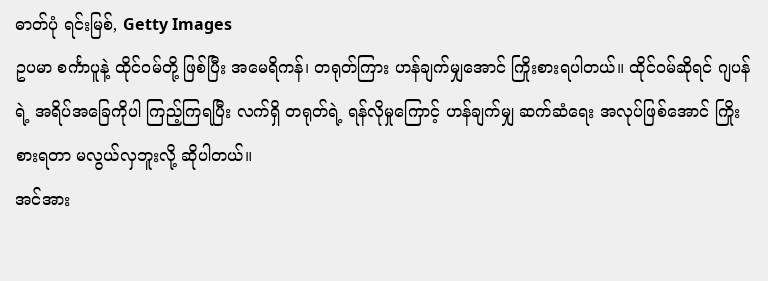ဓာတ်ပုံ ရင်းမြစ်, Getty Images
ဥပမာ စင်္ကာပူနဲ့ ထိုင်ဝမ်တို့ ဖြစ်ပြီး အမေရိကန်၊ တရုတ်ကြား ဟန်ချက်မျှအောင် ကြိုးစားရပါတယ်။ ထိုင်ဝမ်ဆိုရင် ဂျပန်ရဲ့ အရိပ်အခြေကိုပါ ကြည့်ကြရပြီး လက်ရှိ တရုတ်ရဲ့ ရန်လိုမှုကြောင့် ဟန်ချက်မျှ ဆက်ဆံရေး အလုပ်ဖြစ်အောင် ကြိုးစားရတာ မလွယ်လှဘူးလို့ ဆိုပါတယ်။
အင်အား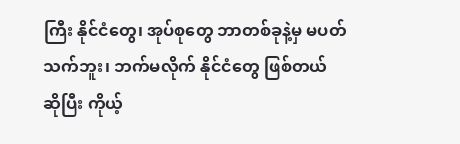ကြီး နိုင်ငံတွေ၊ အုပ်စုတွေ ဘာတစ်ခုနဲ့မှ မပတ်သက်ဘူး၊ ဘက်မလိုက် နိုင်ငံတွေ ဖြစ်တယ် ဆိုပြီး ကိုယ့်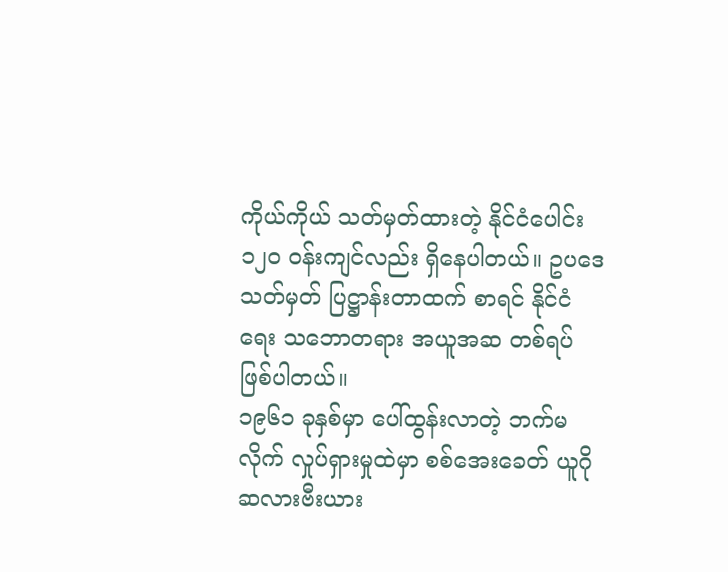ကိုယ်ကိုယ် သတ်မှတ်ထားတဲ့ နိုင်ငံပေါင်း ၁၂၀ ဝန်းကျင်လည်း ရှိနေပါတယ်။ ဥပဒေ သတ်မှတ် ပြဋ္ဌာန်းတာထက် စာရင် နိုင်ငံရေး သဘောတရား အယူအဆ တစ်ရပ် ဖြစ်ပါတယ်။
၁၉၆၁ ခုနှစ်မှာ ပေါ်ထွန်းလာတဲ့ ဘက်မလိုက် လှုပ်ရှားမှုထဲမှာ စစ်အေးခေတ် ယူဂိုဆလားဗီးယား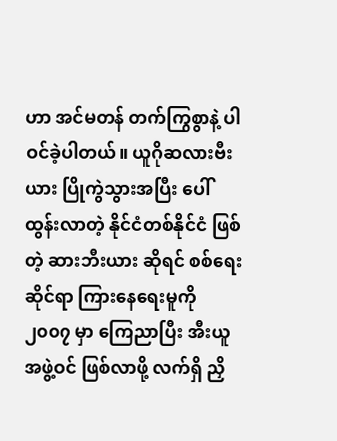ဟာ အင်မတန် တက်ကြွစွာနဲ့ ပါဝင်ခဲ့ပါတယ်။ ယူဂိုဆလားဗီးယား ပြိုကွဲသွားအပြီး ပေါ်ထွန်းလာတဲ့ နိုင်ငံတစ်နိုင်ငံ ဖြစ်တဲ့ ဆားဘီးယား ဆိုရင် စစ်ရေး ဆိုင်ရာ ကြားနေရေးမူကို ၂၀၀၇ မှာ ကြေညာပြီး အီးယူ အဖွဲ့ဝင် ဖြစ်လာဖို့ လက်ရှိ ညှိ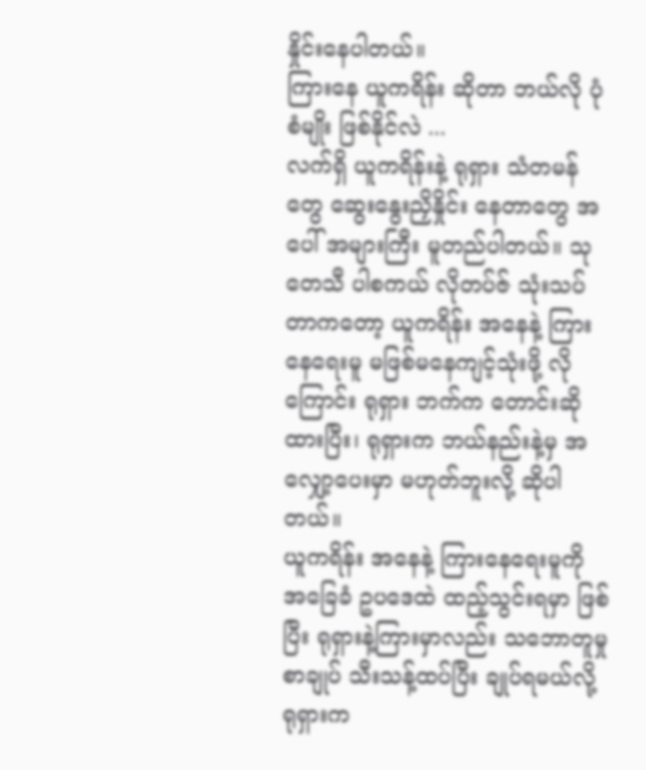နှိုင်းနေပါတယ်။
ကြားနေ ယူကရိန်း ဆိုတာ ဘယ်လို ပုံစံမျိုး ဖြစ်နိုင်လဲ ...
လက်ရှိ ယူကရိန်းနဲ့ ရုရှား သံတမန်တွေ ဆွေးနွေးညှိနှိုင်း နေတာတွေ အပေါ် အများကြီး မူတည်ပါတယ်။ သုတေသီ ပါစကယ် လိုတပ်ဇ် သုံးသပ်တာကတော့ ယူကရိန်း အနေနဲ့ ကြားနေရေးမူ မဖြစ်မနေကျင့်သုံးဖို့ လိုကြောင်း ရုရှား ဘက်က တောင်းဆိုထားပြီး၊ ရုရှားက ဘယ်နည်းနဲ့မှ အလျှော့ပေးမှာ မဟုတ်ဘူးလို့ ဆိုပါတယ်။
ယူကရိန်း အနေနဲ့ ကြားနေရေးမူကို အခြေခံ ဥပဒေထဲ ထည့်သွင်းရမှာ ဖြစ်ပြီး ရုရှားနဲ့ကြားမှာလည်း သဘောတူမှု စာချုပ် သီးသန့်ထပ်ပြီး ချုပ်ရမယ်လို့ ရုရှားက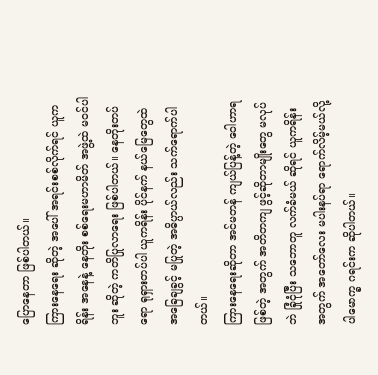ပြောနေတာ ဖြစ်ပါတယ်။
ကြားနေရေး ဆိုတဲ့ အပေါ် အရင်းစစ်လိုက်ရင် ယူကရိန်း အနေနဲ့ နေတိုး စစ်ရေးမဟာမိတ် အဖွဲ့ထဲ မဝင်ပါဘူး ဆိုတဲ့ ကတိပြုလာရေး ဖြစ်ပါတယ်။ နေတိုးတပ်ရော ရုရှားတပ်ပါ ယူကရိန်း ပိုင်နက် နယ်မြေတွေထဲ အခြေချခွင့် မပြုတဲ့ အဓိပ္ပာယ်လည်း သက်ရောက်ပါတယ်။
ကြားနေရေးဆိုတာ အင်မတန် ကျယ်ပြန့်တဲ့ ဝေါဟာရ ဖြစ်တဲ့ အတွက် အတိတကျ ဖွင့်ဆိုတာမျိုးတွေ မလုပ်ဘဲ ခြုံငုံပြီး သဘောတူ လက်ခံမယ် ဆိုရင် ယူကရိန်း အတွက် အတော်လေး မပါးနပ်ရာ ရောက်လိမ့်မယ်လို့ ပါမောက္ခ ဂရင်းက ဆိုပါတယ်။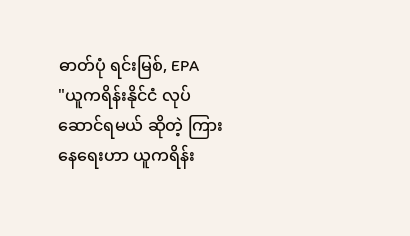ဓာတ်ပုံ ရင်းမြစ်, EPA
"ယူကရိန်းနိုင်ငံ လုပ်ဆောင်ရမယ် ဆိုတဲ့ ကြားနေရေးဟာ ယူကရိန်း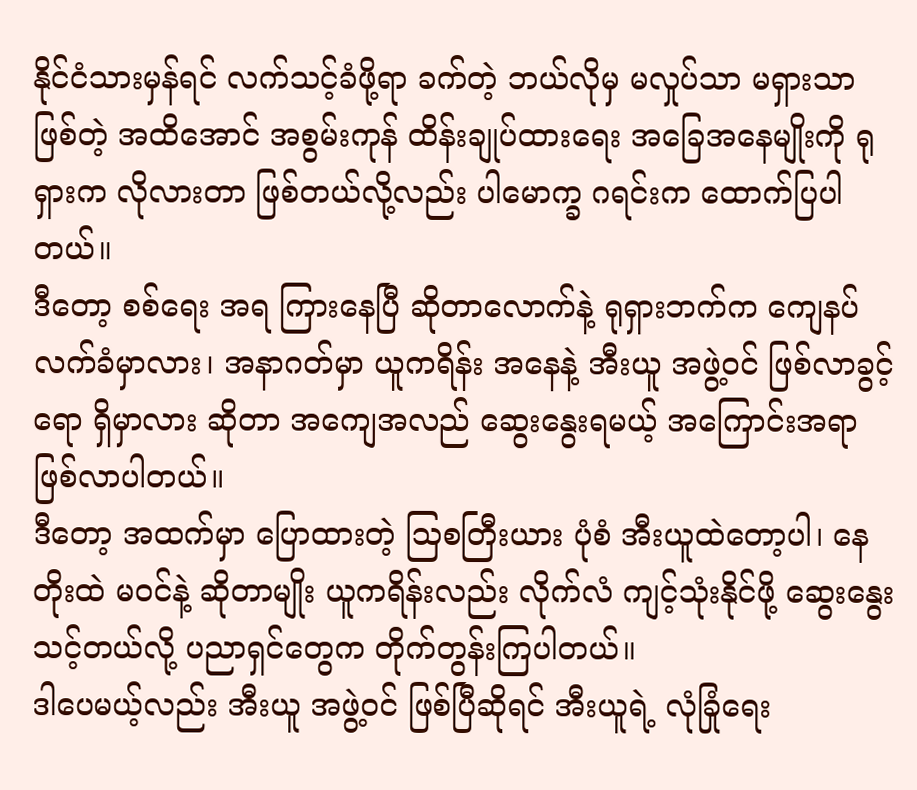နိုင်ငံသားမှန်ရင် လက်သင့်ခံဖို့ရာ ခက်တဲ့ ဘယ်လိုမှ မလှုပ်သာ မရှားသာ ဖြစ်တဲ့ အထိအောင် အစွမ်းကုန် ထိန်းချုပ်ထားရေး အခြေအနေမျိုးကို ရုရှားက လိုလားတာ ဖြစ်တယ်လို့လည်း ပါမောက္ခ ဂရင်းက ထောက်ပြပါတယ်။
ဒီတော့ စစ်ရေး အရ ကြားနေပြီ ဆိုတာလောက်နဲ့ ရုရှားဘက်က ကျေနပ် လက်ခံမှာလား၊ အနာဂတ်မှာ ယူကရိန်း အနေနဲ့ အီးယူ အဖွဲ့ဝင် ဖြစ်လာခွင့်ရော ရှိမှာလား ဆိုတာ အကျေအလည် ဆွေးနွေးရမယ့် အကြောင်းအရာ ဖြစ်လာပါတယ်။
ဒီတော့ အထက်မှာ ပြောထားတဲ့ သြစတြီးယား ပုံစံ အီးယူထဲတော့ပါ၊ နေတိုးထဲ မဝင်နဲ့ ဆိုတာမျိုး ယူကရိန်းလည်း လိုက်လံ ကျင့်သုံးနိုင်ဖို့ ဆွေးနွေးသင့်တယ်လို့ ပညာရှင်တွေက တိုက်တွန်းကြပါတယ်။
ဒါပေမယ့်လည်း အီးယူ အဖွဲ့ဝင် ဖြစ်ပြီဆိုရင် အီးယူရဲ့ လုံခြုံရေး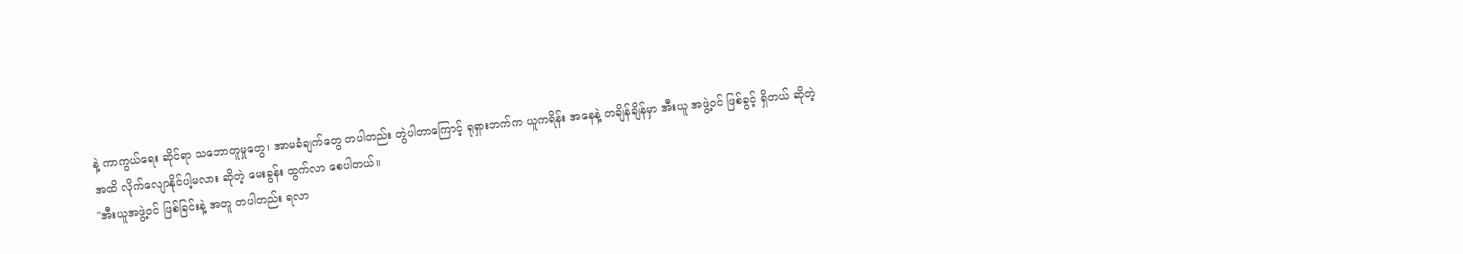နဲ့ ကာကွယ်ရေး ဆိုင်ရာ သဘောတူမှုတွေ၊ အာမခံချက်တွေ တပါတည်း တွဲပါတာကြောင့် ရုရှားဘက်က ယူကရိန်း အနေနဲ့ တချိန်ချိန်မှာ အီးယူ အဖွဲ့ဝင် ဖြစ်ခွင့် ရှိတယ် ဆိုတဲ့ အထိ လိုက်လျောနိုင်ပါ့မလား ဆိုတဲ့ မေးခွန်း ထွက်လာ စေပါတယ်။
"အီးယူအဖွဲ့ဝင် ဖြစ်ခြင်းနဲ့ အတူ တပါတည်း ရလာ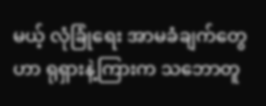မယ့် လုံခြုံရေး အာမခံချက်တွေဟာ ရုရှားနဲ့ကြားက သဘောတူ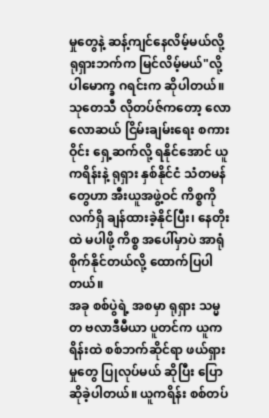မှုတွေနဲ့ ဆန့်ကျင်နေလိမ့်မယ်လို့ ရုရှားဘက်က မြင်လိမ့်မယ်"လို့ ပါမောက္ခ ဂရင်းက ဆိုပါတယ်။
သုတေသီ လိုတပ်ဇ်ကတော့ လောလောဆယ် ငြိမ်းချမ်းရေး စကားဝိုင်း ရှေ့ဆက်လို့ ရနိုင်အောင် ယူကရိန်းနဲ့ ရုရှား နှစ်နိုင်ငံ သံတမန်တွေဟာ အီးယူအဖွဲ့ဝင် ကိစ္စကို လက်ရှိ ချန်ထားခဲ့နိုင်ပြီး၊ နေတိုးထဲ မပါဖို့ ကိစ္စ အပေါ်မှာပဲ အာရုံစိုက်နိုင်တယ်လို့ ထောက်ပြပါတယ်။
အခု စစ်ပွဲရဲ့ အစမှာ ရုရှား သမ္မတ ဗလာဒီမီယာ ပူတင်က ယူကရိန်းထဲ စစ်ဘက်ဆိုင်ရာ ဖယ်ရှားမှုတွေ ပြုလုပ်မယ် ဆိုပြီး ပြောဆိုခဲ့ပါတယ်။ ယူကရိန်း စစ်တပ်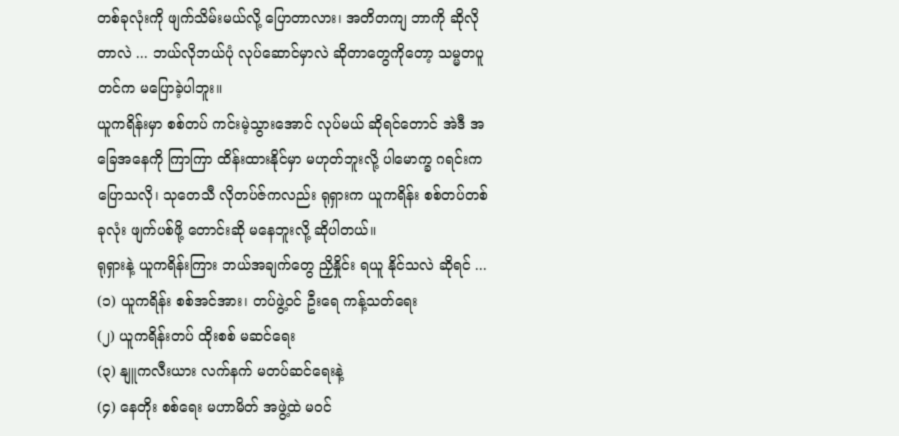တစ်ခုလုံးကို ဖျက်သိမ်းမယ်လို့ ပြောတာလား၊ အတိတကျ ဘာကို ဆိုလိုတာလဲ ... ဘယ်လိုဘယ်ပုံ လုပ်ဆောင်မှာလဲ ဆိုတာတွေကိုတော့ သမ္မတပူတင်က မပြောခဲ့ပါဘူး။
ယူကရိန်းမှာ စစ်တပ် ကင်းမဲ့သွားအောင် လုပ်မယ် ဆိုရင်တောင် အဲဒီ အခြေအနေကို ကြာကြာ ထိန်းထားနိုင်မှာ မဟုတ်ဘူးလို့ ပါမောက္ခ ဂရင်းက ပြောသလို၊ သုတေသီ လိုတပ်ဇ်ကလည်း ရုရှားက ယူကရိန်း စစ်တပ်တစ်ခုလုံး ဖျက်ပစ်ဖို့ တောင်းဆို မနေဘူးလို့ ဆိုပါတယ်။
ရုရှားနဲ့ ယူကရိန်းကြား ဘယ်အချက်တွေ ညှိနှိုင်း ရယူ နိုင်သလဲ ဆိုရင် ...
(၁) ယူကရိန်း စစ်အင်အား၊ တပ်ဖွဲ့ဝင် ဦးရေ ကန့်သတ်ရေး
(၂) ယူကရိန်းတပ် ထိုးစစ် မဆင်ရေး
(၃) နျူကလီးယား လက်နက် မတပ်ဆင်ရေးနဲ့
(၄) နေတိုး စစ်ရေး မဟာမိတ် အဖွဲ့ထဲ မဝင်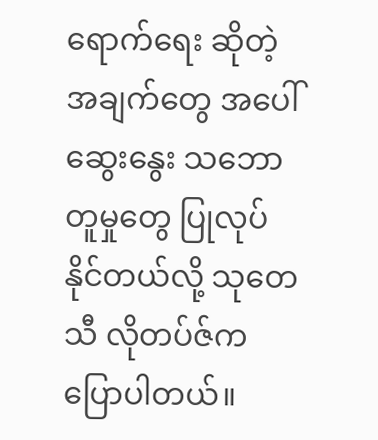ရောက်ရေး ဆိုတဲ့ အချက်တွေ အပေါ် ဆွေးနွေး သဘောတူမှုတွေ ပြုလုပ်နိုင်တယ်လို့ သုတေသီ လိုတပ်ဇ်က ပြောပါတယ်။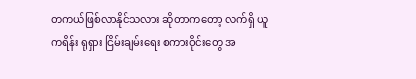တကယ်ဖြစ်လာနိုင်သလား ဆိုတာကတော့ လက်ရှိ ယူကရိန်း ရုရှား ငြိမ်းချမ်းရေး စကားဝိုင်းတွေ အ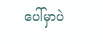ပေါ်မှာပဲ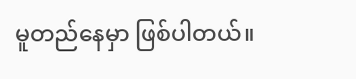မူတည်နေမှာ ဖြစ်ပါတယ်။